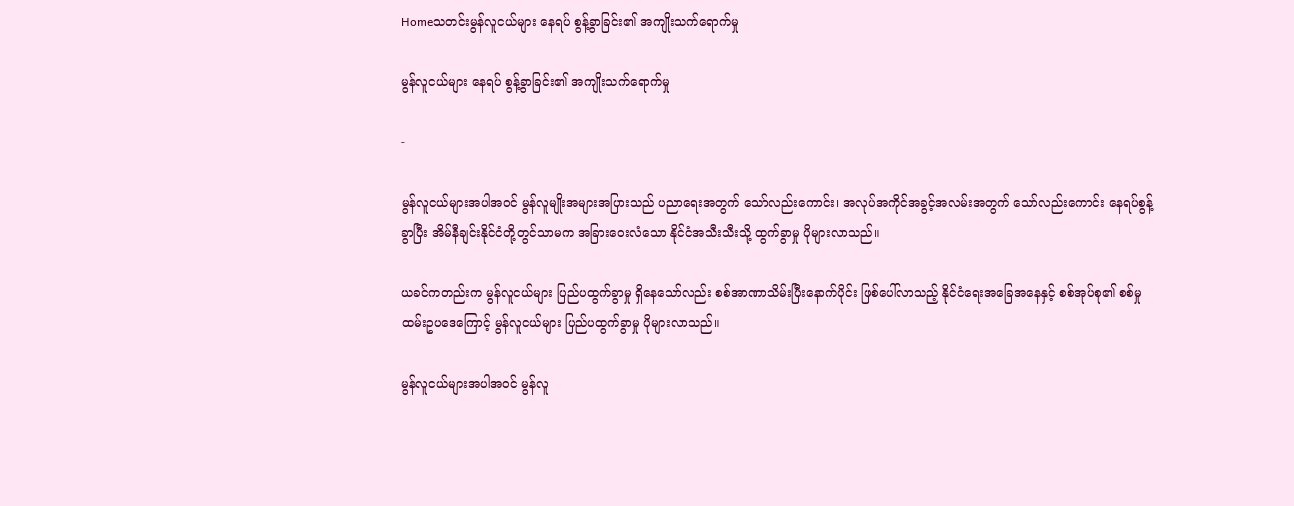Homeသတင်းမွန်လူငယ်များ နေရပ် စွန့်ခွာခြင်း၏ အကျိုးသက်ရောက်မှု

မွန်လူငယ်များ နေရပ် စွန့်ခွာခြင်း၏ အကျိုးသက်ရောက်မှု

-

မွန်လူငယ်များအပါအဝင် မွန်လူမျိုးအများအပြားသည် ပညာရေးအတွက် သော်လည်းကောင်း၊ အလုပ်အကိုင်အခွင့်အလမ်းအတွက် သော်လည်းကောင်း နေရပ်စွန့်ခွာပြီး အိမ်နီချင်းနိုင်ငံတို့တွင်သာမက အခြားဝေးလံသော နိုင်ငံအသီးသီးသို့ ထွက်ခွာမှု ပိုများလာသည်။

ယခင်ကတည်းက မွန်လူငယ်များ ပြည်ပထွက်ခွာမှု ရှိနေသော်လည်း စစ်အာဏာသိမ်းပြီးနောက်ပိုင်း ဖြစ်ပေါ်လာသည့် နိုင်ငံရေးအခြေအနေနှင့် စစ်အုပ်စု၏ စစ်မှုထမ်းဥပဒေကြောင့် မွန်လူငယ်များ ပြည်ပထွက်ခွာမှု ပိုများလာသည်။

မွန်လူငယ်များအပါအဝင် မွန်လူ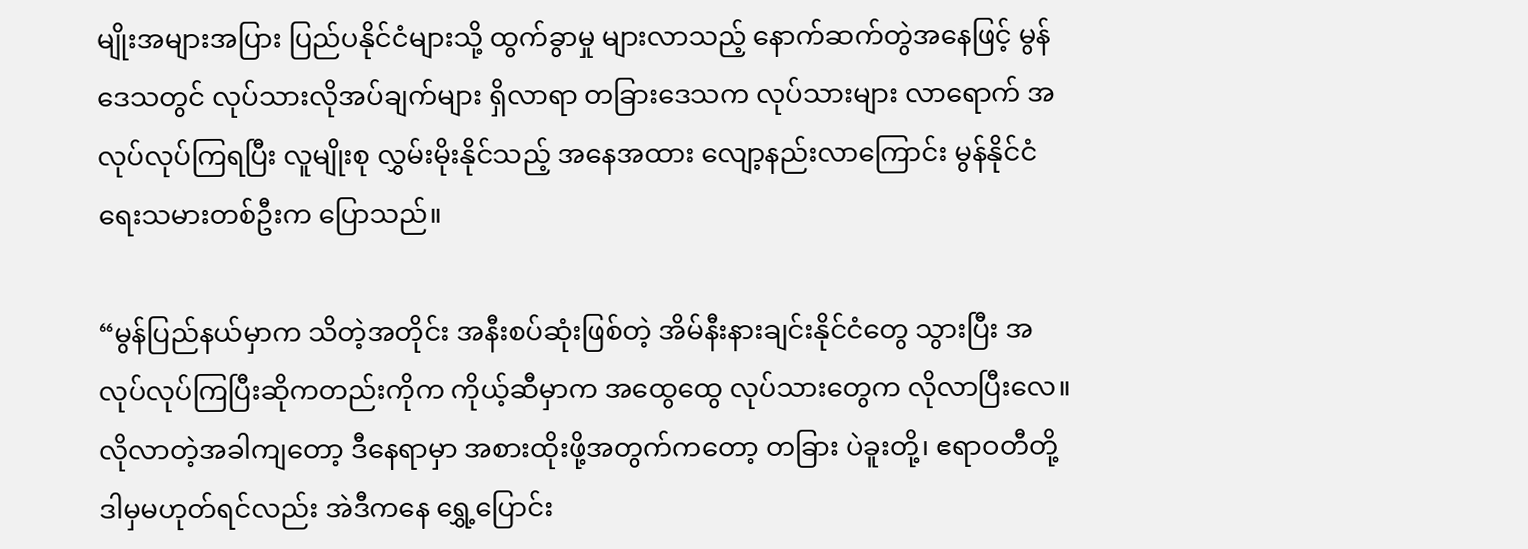မျိုးအများအပြား ပြည်ပနိုင်ငံများသို့ ထွက်ခွာမှု များလာသည့် နောက်ဆက်တွဲအနေဖြင့် မွန်ဒေသတွင် လုပ်သားလိုအပ်ချက်များ ရှိလာရာ တခြားဒေသက လုပ်သားများ လာရောက် အလုပ်လုပ်ကြရပြီး လူမျိုးစု လွှမ်းမိုးနိုင်သည့် အနေအထား လျော့နည်းလာကြောင်း မွန်နိုင်ငံရေးသမားတစ်ဦးက ပြောသည်။

“မွန်ပြည်နယ်မှာက သိတဲ့အတိုင်း အနီးစပ်ဆုံးဖြစ်တဲ့ အိမ်နီးနားချင်းနိုင်ငံတွေ သွားပြီး အလုပ်လုပ်ကြပြီးဆိုကတည်းကိုက ကိုယ့်ဆီမှာက အထွေထွေ လုပ်သားတွေက လိုလာပြီးလေ။ လိုလာတဲ့အခါကျတော့ ဒီနေရာမှာ အစားထိုးဖို့အတွက်ကတော့ တခြား ပဲခူးတို့၊ ဧရာဝတီတို့ ဒါမှမဟုတ်ရင်လည်း အဲဒီကနေ ရွှေ့ပြောင်း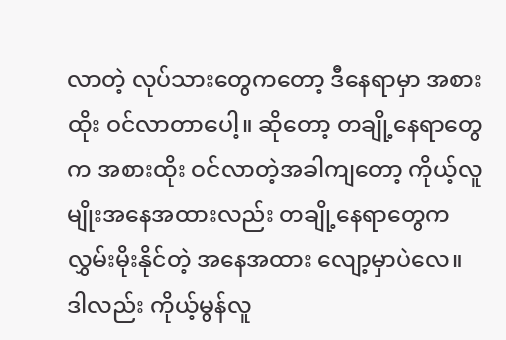လာတဲ့ လုပ်သားတွေကတော့ ဒီနေရာမှာ အစားထိုး ဝင်လာတာပေါ့။ ဆိုတော့ တချို့နေရာတွေက အစားထိုး ဝင်လာတဲ့အခါကျတော့ ကိုယ့်လူမျိုးအနေအထားလည်း တချို့နေရာတွေက လွှမ်းမိုးနိုင်တဲ့ အနေအထား လျော့မှာပဲလေ။ ဒါလည်း ကိုယ့်မွန်လူ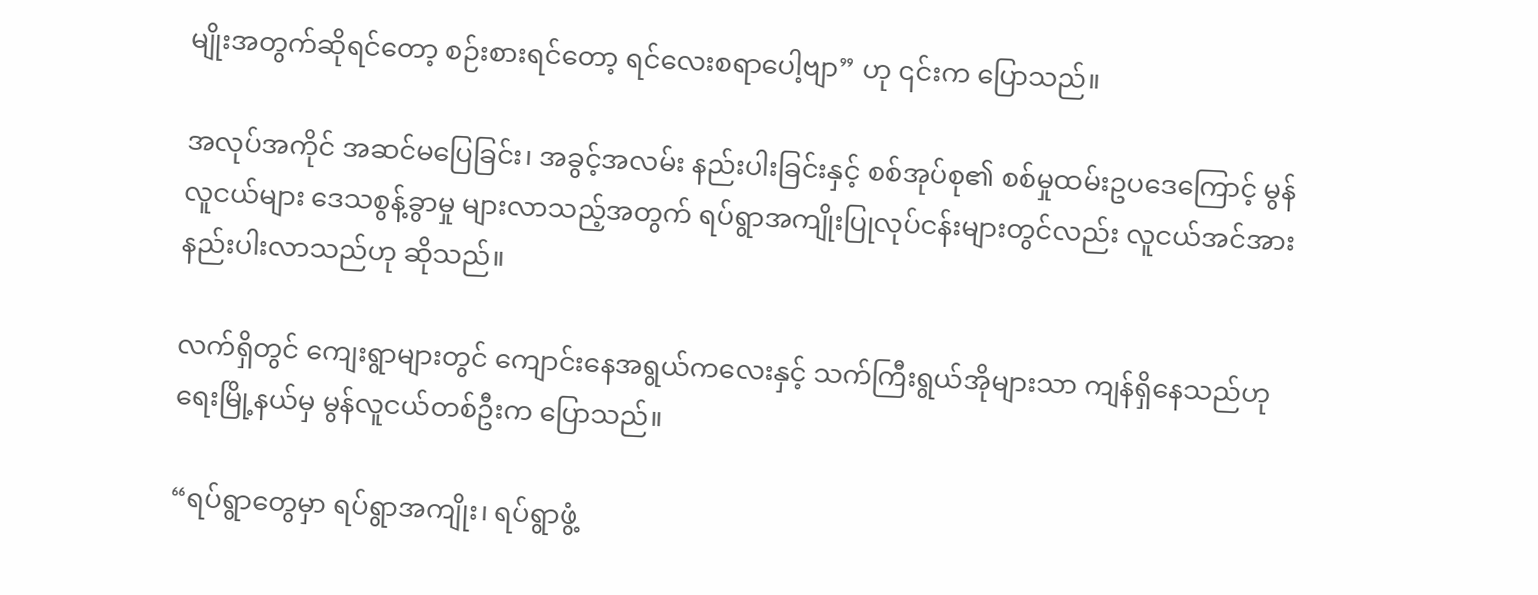မျိုးအတွက်ဆိုရင်တော့ စဉ်းစားရင်တော့ ရင်လေးစရာပေါ့ဗျာ” ဟု ၎င်းက ပြောသည်။

အလုပ်အကိုင် အဆင်မပြေခြင်း၊ အခွင့်အလမ်း နည်းပါးခြင်းနှင့် စစ်အုပ်စု၏ စစ်မှုထမ်းဥပဒေကြောင့် မွန်လူငယ်များ ဒေသစွန့်ခွာမှု များလာသည့်အတွက် ရပ်ရွာအကျိုးပြုလုပ်ငန်းများတွင်လည်း လူငယ်အင်အား နည်းပါးလာသည်ဟု ဆိုသည်။

လက်ရှိတွင် ကျေးရွာများတွင် ကျောင်းနေအရွယ်ကလေးနှင့် သက်ကြီးရွယ်အိုများသာ ကျန်ရှိနေသည်ဟု ရေးမြို့နယ်မှ မွန်လူငယ်တစ်ဦးက ပြောသည်။

“ရပ်ရွာတွေမှာ ရပ်ရွာအကျိုး၊ ရပ်ရွာဖွံ့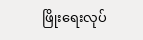ဖြိုးရေးလုပ်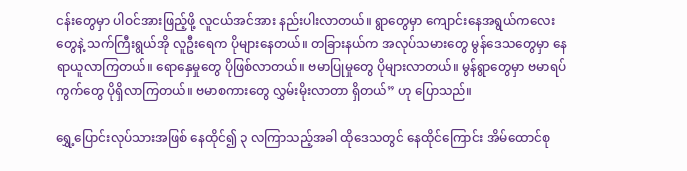ငန်းတွေမှာ ပါဝင်အားဖြည့်ဖို့ လူငယ်အင်အား နည်းပါးလာတယ်။ ရွာတွေမှာ ကျောင်းနေအရွယ်ကလေးတွေနဲ့ သက်ကြီးရွယ်အို လူဦးရေက ပိုများနေတယ်။ တခြားနယ်က အလုပ်သမားတွေ မွန်ဒေသတွေမှာ နေရာယူလာကြတယ်။ ရောနှေမှုတွေ ပိုဖြစ်လာတယ်။ ဗမာပြုမှုတွေ ပိုများလာတယ်။ မွန်ရွာတွေမှာ ဗမာရပ်ကွက်တွေ ပိုရှိလာကြတယ်။ ဗမာစကားတွေ လွှမ်းမိုးလာတာ ရှိတယ်” ဟု‌ ပြောသည်။

ရွှေ့ပြောင်းလုပ်သားအဖြစ် နေထိုင်၍ ၃ လကြာသည့်အခါ ထိုဒေသတွင် နေထိုင်ကြောင်း အိမ်ထောင်စု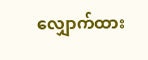လျှောက်ထား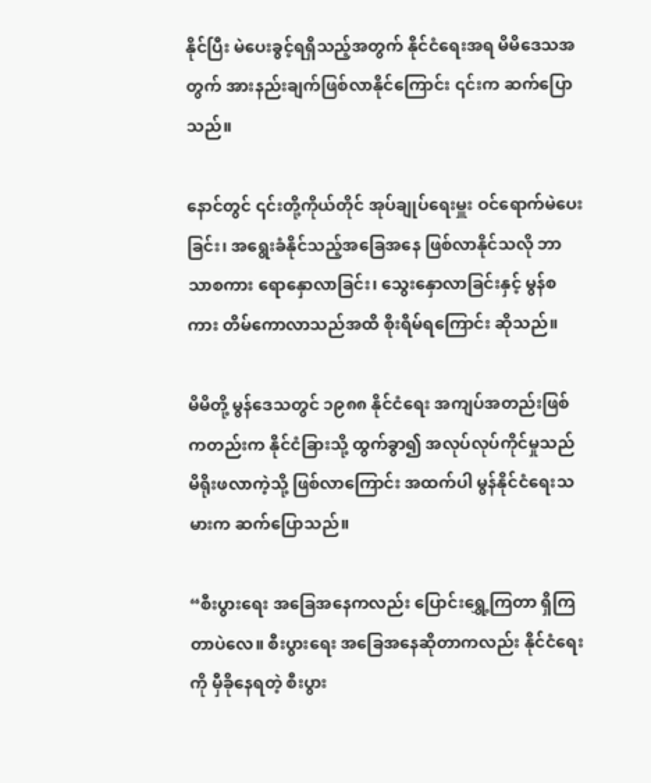နိုင်ပြီး မဲပေးခွင့်ရရှိသည့်အတွက် နိုင်ငံရေးအရ မိမိဒေသအတွက် အားနည်းချက်ဖြစ်လာနိုင်ကြောင်း ၎င်းက ဆက်ပြောသည်။

နောင်တွင် ၎င်းတို့ကိုယ်တိုင် အုပ်ချုပ်ရေးမှူး ဝင်ရောက်မဲပေးခြင်း၊ အရွေးခံနိုင်သည့်အခြေအနေ ဖြစ်လာနိုင်သလို ဘာသာစကား ရောနှောလာခြင်း၊ သွေးနှောလာခြင်းနှင့် မွန်စကား တိမ်ကောလာသည်အထိ စိုးရိမ်ရကြောင်း ဆိုသည်။

မိမိတို့ မွန်ဒေသတွင် ၁၉၈၈ နိုင်ငံရေး အကျပ်အတည်းဖြစ်ကတည်းက နိုင်ငံခြားသို့ ထွက်ခွာ၍ အလုပ်လုပ်ကိုင်မှုသည် မိရိုးဖလာကဲ့သို့ ဖြစ်လာကြောင်း အထက်ပါ မွန်နိုင်ငံရေးသမားက ဆက်ပြောသည်။

“စီးပွားရေး အခြေအနေကလည်း ပြောင်းရွှေ့ကြတာ ရှိကြတာပဲလေ။ စီးပွားရေး အခြေအနေဆိုတာကလည်း နိုင်ငံရေးကို မှီခိုနေရတဲ့ စီးပွား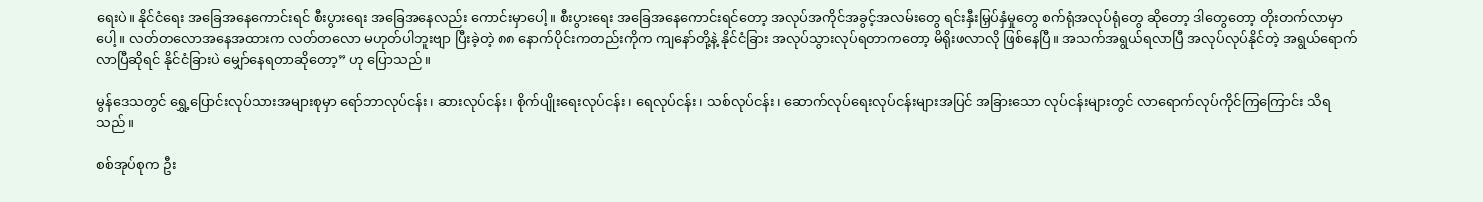ရေးပဲ။ နိုင်ငံရေး အခြေအနေကောင်းရင် စီးပွားရေး အခြေအနေလည်း ကောင်းမှာပေါ့။ စီးပွားရေး အခြေအနေကောင်းရင်တော့ အလုပ်အကိုင်အခွင့်အလမ်းတွေ ရင်းနှီးမြှပ်နှံမှုတွေ စက်ရုံအလုပ်ရုံတွေ ဆိုတော့ ဒါတွေတော့ တိုးတက်လာမှာပေါ့။ လတ်တလောအနေအထားက လတ်တလော မဟုတ်ပါဘူးဗျာ ပြီးခဲ့တဲ့ ၈၈ နောက်ပိုင်းကတည်းကိုက ကျနော်တို့နဲ့ နိုင်ငံခြား အလုပ်သွားလုပ်ရတာကတော့ မိရိုးဖလာလို ဖြစ်နေပြီ။ အသက်အရွယ်ရလာပြီ အလုပ်လုပ်နိုင်တဲ့ အရွယ်ရောက်လာပြီဆိုရင် နိုင်ငံခြားပဲ မျှော်နေရတာဆိုတော့” ဟု‌ ပြောသည်။

မွန်ဒေသတွင် ရွှေ့ပြောင်းလုပ်သားအများစုမှာ ရော်ဘာလုပ်ငန်း၊ ဆားလုပ်ငန်း၊ စိုက်ပျိုးရေးလုပ်ငန်း၊ ရေလုပ်ငန်း၊ သစ်လုပ်ငန်း၊ ဆောက်လုပ်ရေးလုပ်ငန်းများအပြင် အခြားသော လုပ်ငန်းများတွင် လာရောက်လုပ်ကိုင်ကြကြောင်း သိရသည်။

စစ်အုပ်စုက ဦး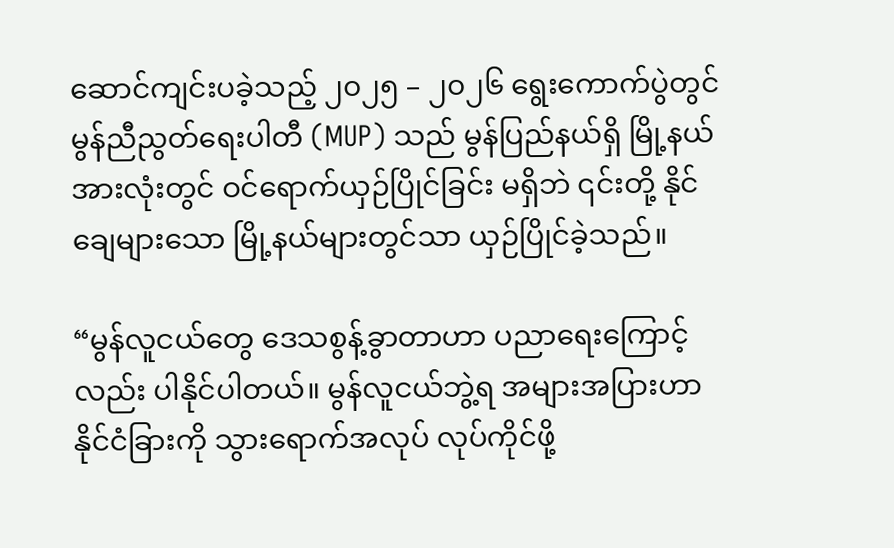ဆောင်ကျင်းပခဲ့သည့် ၂၀၂၅ – ၂၀၂၆ ရွေးကောက်ပွဲတွင် မွန်ညီညွတ်ရေးပါတီ (MUP) သည် မွန်ပြည်နယ်ရှိ မြို့နယ်အားလုံးတွင် ဝင်ရောက်ယှဉ်ပြိုင်ခြင်း မရှိဘဲ ၎င်းတို့ နိုင်ချေများသော မြို့နယ်များတွင်သာ ယှဉ်ပြိုင်ခဲ့သည်။

“မွန်လူငယ်တွေ ဒေသစွန့်ခွာတာဟာ ပညာရေးကြောင့်လည်း ပါနိုင်ပါတယ်။ မွန်လူငယ်ဘွဲ့ရ အများအပြားဟာ နိုင်ငံခြားကို သွား‌ရောက်အလုပ် လုပ်ကိုင်ဖို့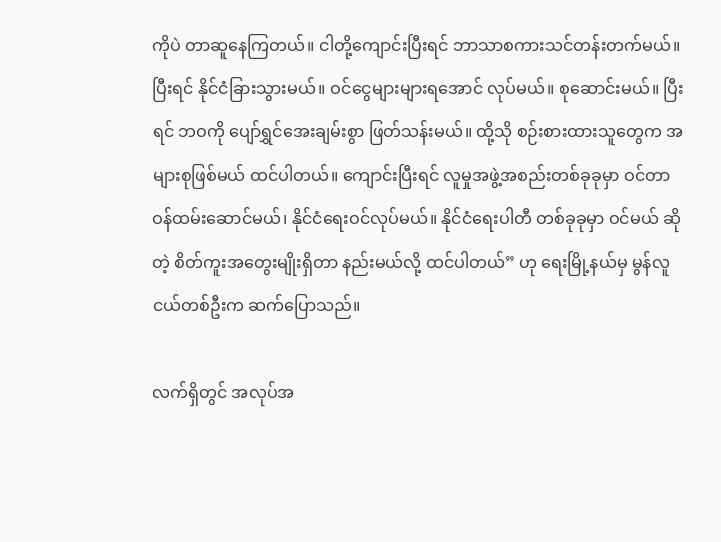ကိုပဲ တာဆူနေကြတယ်။ ငါတို့ကျောင်းပြီးရင် ဘာသာစကားသင်တန်းတက်မယ်။ ပြီးရင် နိုင်ငံခြားသွားမယ်။ ဝင်ငွေများများရအောင် လုပ်မယ်။ စုဆောင်းမယ်။ ပြီးရင် ဘဝကို ပျော်ရွှင်အေးချမ်းစွာ ဖြတ်သန်းမယ်။ ထို့သို စဉ်းစားထားသူတွေက အများစုဖြစ်မယ် ထင်ပါတယ်။ ကျောင်းပြီးရင် လူမှုအဖွဲ့အစည်းတစ်ခုခုမှာ ဝင်တာဝန်ထမ်းဆောင်မယ်၊ နိုင်ငံရေးဝင်လုပ်မယ်။ နိုင်ငံရေးပါတီ တစ်ခုခုမှာ ဝင်မယ် ဆိုတဲ့ စိတ်ကူးအတွေးမျိုးရှိတာ နည်းမယ်လို့ ထင်ပါတယ်” ဟု ရေးမြို့နယ်မှ မွန်လူငယ်တစ်ဦးက ဆက်ပြောသည်။

လက်ရှိတွင် အလုပ်အ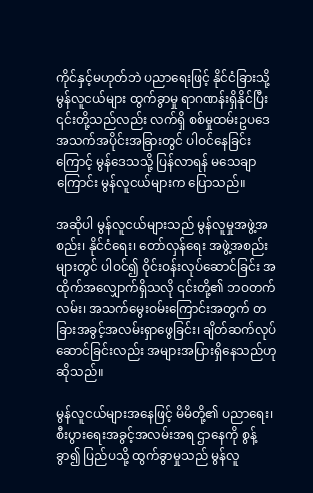ကိုင်နှင့်မဟုတ်ဘဲ ပညာရေးဖြင့် နိုင်ငံခြားသို့ မွန်လူငယ်များ ထွက်ခွာမှု ရာဂဏန်းရှိနိုင်ပြီး ၎င်းတို့သည်လည်း လက်ရှိ စစ်မှုထမ်းဥပဒေ အသက်အပိုင်းအခြားတွင် ပါဝင်နေခြင်းကြောင့် မွန်ဒေသသို့ ပြန်လာရန် မသေချာကြောင်း မွန်လူငယ်များက ပြောသည်။

အဆိုပါ မွန်လူငယ်များသည် မွန်လူမှုအဖွဲ့အစည်း၊ နိုင်ငံရေး၊ တော်လှန်ရေး အဖွဲ့အစည်းများတွင် ပါဝင်၍ ဝိုင်းဝန်းလုပ်ဆောင်ခြင်း အထိုက်အလျှောက်ရှိသလို ၎င်းတို့၏ ဘဝတက်လမ်း၊ အသက်မွေးဝမ်းကြောင်းအတွက် တခြားအခွင့်အလမ်းရှာဖွေခြင်း၊ ချိတ်ဆက်လုပ်ဆောင်ခြင်းလည်း အများအပြားရှိနေသည်ဟု ဆိုသည်။

မွန်လူငယ်များအနေဖြင့် မိမိတို့၏ ပညာရေး၊ စီးပွားရေးအခွင့်အလမ်းအရ ဌာနေကို စွန့်ခွာ၍ ပြည်ပသို့ ထွက်ခွာမှုသည် မွန်လူ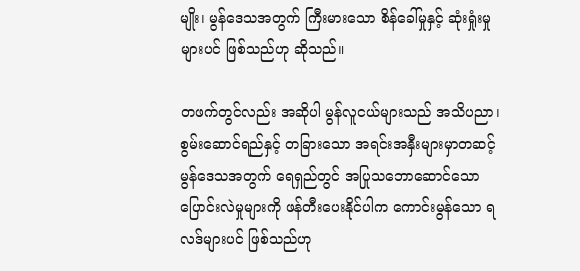မျိုး၊ မွန်ဒေသအတွက် ကြီးမားသော စိန်ခေါ်မှုနှင့် ဆုံးရှုံးမှုများပင် ဖြစ်သည်ဟု ဆိုသည်။

တဖက်တွင်လည်း အဆိုပါ မွန်လူငယ်များသည် အသိပညာ၊ စွမ်းဆောင်ရည်နှင့် တခြားသော အရင်းအနှီးများမှာတဆင့် မွန်ဒေသအတွက် ရေရှည်တွင် အပြုသဘောဆောင်သော ပြောင်းလဲမှုများကို ဖန်တီးပေးနိုင်ပါက ကောင်းမွန်သော ရလဒ်များပင် ဖြစ်သည်ဟု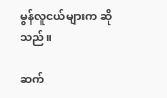မွန်လူငယ်များက ဆိုသည်။

ဆက်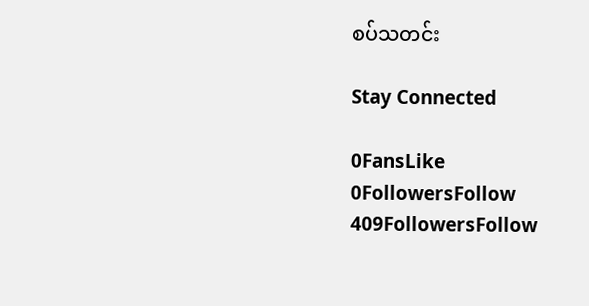စပ်သတင်း

Stay Connected

0FansLike
0FollowersFollow
409FollowersFollow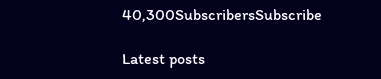40,300SubscribersSubscribe

Latest posts